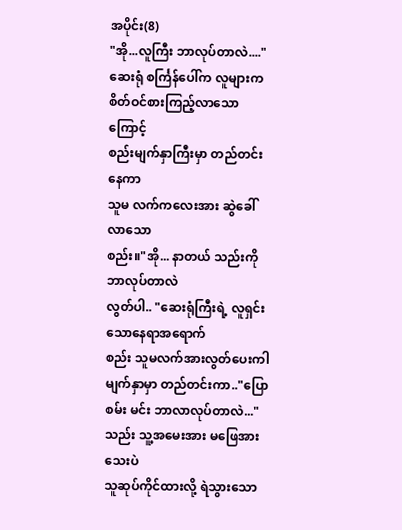အပိုင်း(8)
"အို...လူကြီး ဘာလုပ်တာလဲ...."
ဆေးရုံ စင်္ကြန်ပေါ်က လူများက
စိတ်ဝင်စားကြည့်လာသောကြောင့်
စည်းမျက်နှာကြီးမှာ တည်တင်းနေကာ
သူမ လက်ကလေးအား ဆွဲခေါ်လာသော
စည်း။"အို... နာတယ် သည်းကို ဘာလုပ်တာလဲ
လွတ်ပါ.. "ဆေးရုံကြီးရဲ့ လူရှင်းသောနေရာအရောက်
စည်း သူမလက်အားလွတ်ပေးကါ
မျက်နှာမှာ တည်တင်းကာ.."ပြောစမ်း မင်း ဘာလာလုပ်တာလဲ..."
သည်း သူ့အမေးအား မဖြေအားသေးပဲ
သူဆုပ်ကိုင်ထားလို့ ရဲသွားသော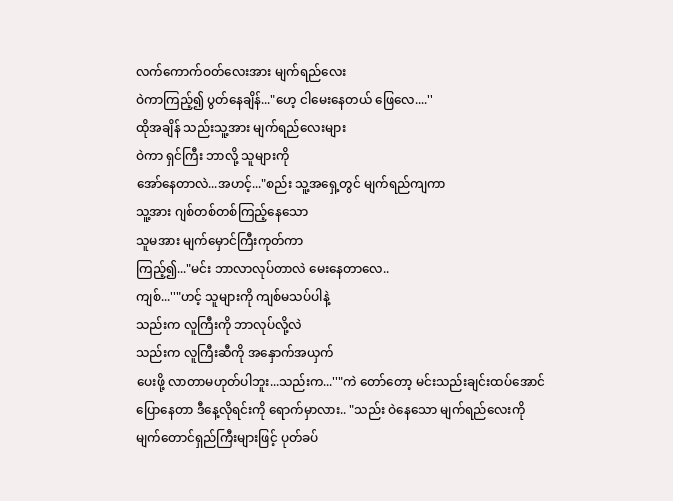လက်ကောက်ဝတ်လေးအား မျက်ရည်လေး
ဝဲကာကြည့်၍ ပွတ်နေချိန်..."ဟေ့ ငါမေးနေတယ် ဖြေလေ....''
ထိုအချိန် သည်းသူ့အား မျက်ရည်လေးများ
ဝဲကာ ရှင်ကြီး ဘာလို့ သူများကို
အော်နေတာလဲ...အဟင့်..."စည်း သူ့အရှေ့တွင် မျက်ရည်ကျကာ
သူ့အား ဂျစ်တစ်တစ်ကြည့်နေသော
သူမအား မျက်မှောင်ကြီးကုတ်ကာ
ကြည့်၍..."မင်း ဘာလာလုပ်တာလဲ မေးနေတာလေ..
ကျစ်...''"ဟင့် သူများကို ကျစ်မသပ်ပါနဲ့
သည်းက လူကြီးကို ဘာလုပ်လို့လဲ
သည်းက လူကြီးဆီကို အနှောက်အယှက်
ပေးဖို့ လာတာမဟုတ်ပါဘူး...သည်းက...''"ကဲ တော်တော့ မင်းသည်းချင်းထပ်အောင်
ပြောနေတာ ဒီနေ့လိုရင်းကို ရောက်မှာလား.. "သည်း ဝဲနေသော မျက်ရည်လေးကို
မျက်တောင်ရှည်ကြီးများဖြင့် ပုတ်ခပ်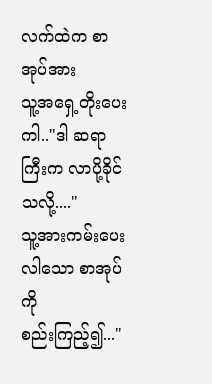လက်ထဲက စာအုပ်အား
သူ့အရှေ့တိုးပေးကါ.."ဒါ ဆရာကြီးက လာပို့ခိုင်သလို့...."
သူ့အားကမ်းပေးလါသော စာအုပ်ကို
စည်းကြည့်၍..."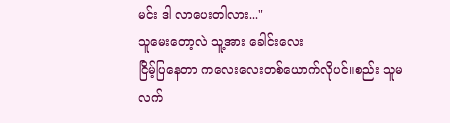မင်း ဒါ လာပေးတါလား..."
သူမေးတော့လဲ သူ့အား ခေါင်းလေး
ငြိမ့်ပြနေတာ ကလေးလေးတစ်ယောက်လိုပင်။စည်း သူမလက်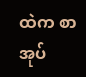ထဲက စာအုပ်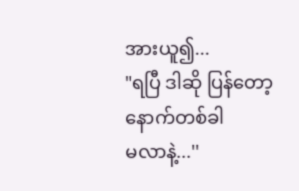အားယူ၍...
"ရပြီ ဒါဆို ပြန်တော့ နောက်တစ်ခါ
မလာနဲ့...''